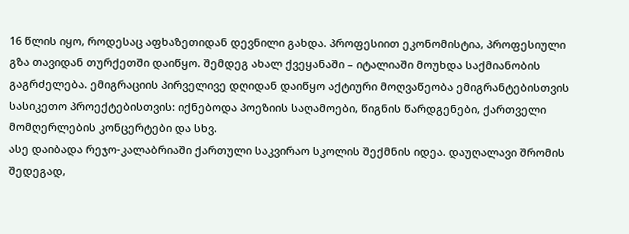16 წლის იყო, როდესაც აფხაზეთიდან დევნილი გახდა. პროფესიით ეკონომისტია, პროფესიული გზა თავიდან თურქეთში დაიწყო. შემდეგ ახალ ქვეყანაში – იტალიაში მოუხდა საქმიანობის გაგრძელება. ემიგრაციის პირველივე დღიდან დაიწყო აქტიური მოღვაწეობა ემიგრანტებისთვის სასიკეთო პროექტებისთვის: იქნებოდა პოეზიის საღამოები, წიგნის წარდგენები, ქართველი მომღერლების კონცერტები და სხვ.
ასე დაიბადა რეჯო-კალაბრიაში ქართული საკვირაო სკოლის შექმნის იდეა. დაუღალავი შრომის შედეგად,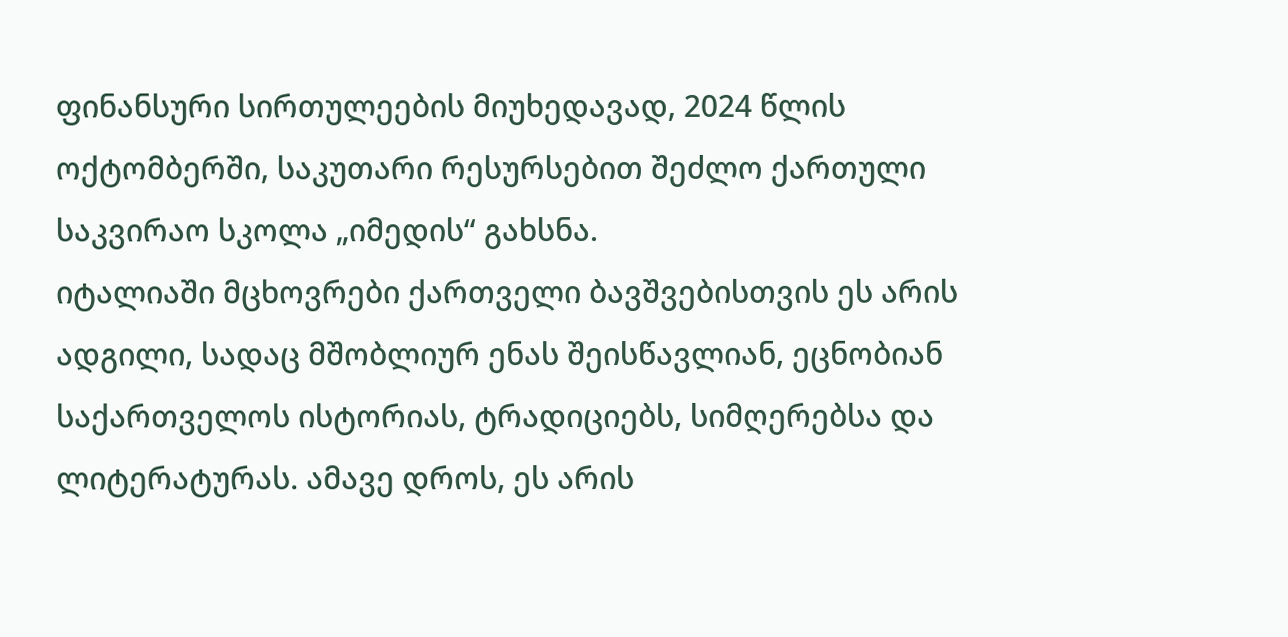ფინანსური სირთულეების მიუხედავად, 2024 წლის ოქტომბერში, საკუთარი რესურსებით შეძლო ქართული საკვირაო სკოლა „იმედის“ გახსნა.
იტალიაში მცხოვრები ქართველი ბავშვებისთვის ეს არის ადგილი, სადაც მშობლიურ ენას შეისწავლიან, ეცნობიან საქართველოს ისტორიას, ტრადიციებს, სიმღერებსა და ლიტერატურას. ამავე დროს, ეს არის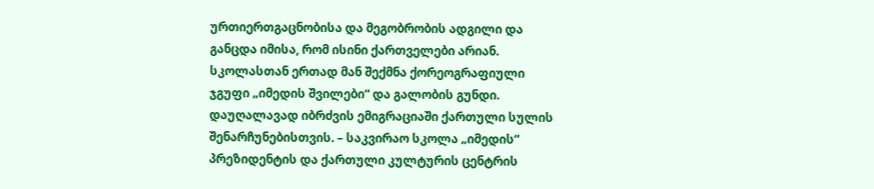ურთიერთგაცნობისა და მეგობრობის ადგილი და განცდა იმისა, რომ ისინი ქართველები არიან.
სკოლასთან ერთად მან შექმნა ქორეოგრაფიული ჯგუფი „იმედის შვილები“ და გალობის გუნდი.
დაუღალავად იბრძვის ემიგრაციაში ქართული სულის შენარჩუნებისთვის. – საკვირაო სკოლა „იმედის“ პრეზიდენტის და ქართული კულტურის ცენტრის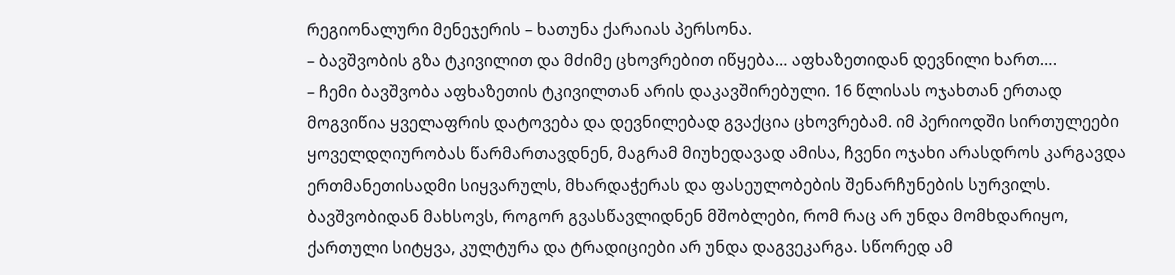რეგიონალური მენეჯერის – ხათუნა ქარაიას პერსონა.
– ბავშვობის გზა ტკივილით და მძიმე ცხოვრებით იწყება… აფხაზეთიდან დევნილი ხართ….
– ჩემი ბავშვობა აფხაზეთის ტკივილთან არის დაკავშირებული. 16 წლისას ოჯახთან ერთად მოგვიწია ყველაფრის დატოვება და დევნილებად გვაქცია ცხოვრებამ. იმ პერიოდში სირთულეები ყოველდღიურობას წარმართავდნენ, მაგრამ მიუხედავად ამისა, ჩვენი ოჯახი არასდროს კარგავდა ერთმანეთისადმი სიყვარულს, მხარდაჭერას და ფასეულობების შენარჩუნების სურვილს. ბავშვობიდან მახსოვს, როგორ გვასწავლიდნენ მშობლები, რომ რაც არ უნდა მომხდარიყო, ქართული სიტყვა, კულტურა და ტრადიციები არ უნდა დაგვეკარგა. სწორედ ამ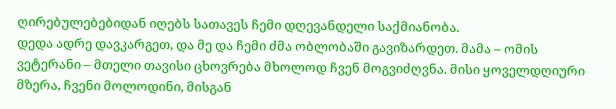ღირებულებებიდან იღებს სათავეს ჩემი დღევანდელი საქმიანობა.
დედა ადრე დავკარგეთ, და მე და ჩემი ძმა ობლობაში გავიზარდეთ. მამა – ომის ვეტერანი – მთელი თავისი ცხოვრება მხოლოდ ჩვენ მოგვიძღვნა. მისი ყოველდღიური მზერა, ჩვენი მოლოდინი, მისგან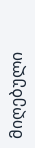მიღებული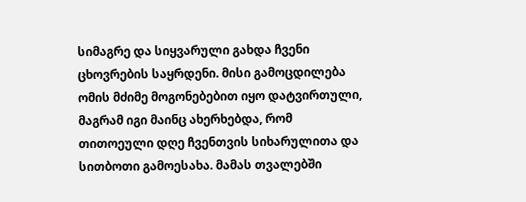სიმაგრე და სიყვარული გახდა ჩვენი ცხოვრების საყრდენი. მისი გამოცდილება ომის მძიმე მოგონებებით იყო დატვირთული, მაგრამ იგი მაინც ახერხებდა, რომ თითოეული დღე ჩვენთვის სიხარულითა და სითბოთი გამოესახა. მამას თვალებში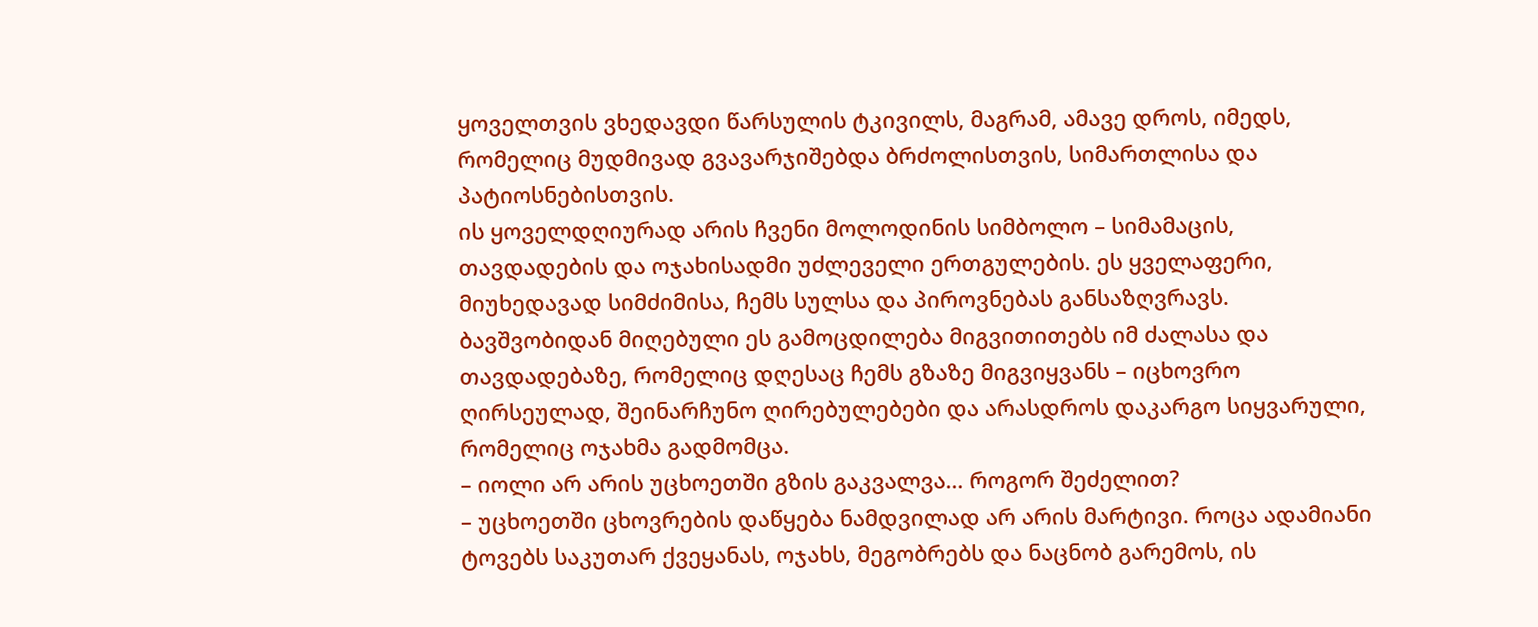ყოველთვის ვხედავდი წარსულის ტკივილს, მაგრამ, ამავე დროს, იმედს, რომელიც მუდმივად გვავარჯიშებდა ბრძოლისთვის, სიმართლისა და პატიოსნებისთვის.
ის ყოველდღიურად არის ჩვენი მოლოდინის სიმბოლო – სიმამაცის, თავდადების და ოჯახისადმი უძლეველი ერთგულების. ეს ყველაფერი, მიუხედავად სიმძიმისა, ჩემს სულსა და პიროვნებას განსაზღვრავს. ბავშვობიდან მიღებული ეს გამოცდილება მიგვითითებს იმ ძალასა და თავდადებაზე, რომელიც დღესაც ჩემს გზაზე მიგვიყვანს – იცხოვრო ღირსეულად, შეინარჩუნო ღირებულებები და არასდროს დაკარგო სიყვარული, რომელიც ოჯახმა გადმომცა.
– იოლი არ არის უცხოეთში გზის გაკვალვა… როგორ შეძელით?
– უცხოეთში ცხოვრების დაწყება ნამდვილად არ არის მარტივი. როცა ადამიანი ტოვებს საკუთარ ქვეყანას, ოჯახს, მეგობრებს და ნაცნობ გარემოს, ის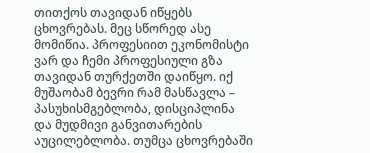თითქოს თავიდან იწყებს ცხოვრებას. მეც სწორედ ასე მომიწია. პროფესიით ეკონომისტი ვარ და ჩემი პროფესიული გზა თავიდან თურქეთში დაიწყო. იქ მუშაობამ ბევრი რამ მასწავლა – პასუხისმგებლობა, დისციპლინა და მუდმივი განვითარების აუცილებლობა. თუმცა ცხოვრებაში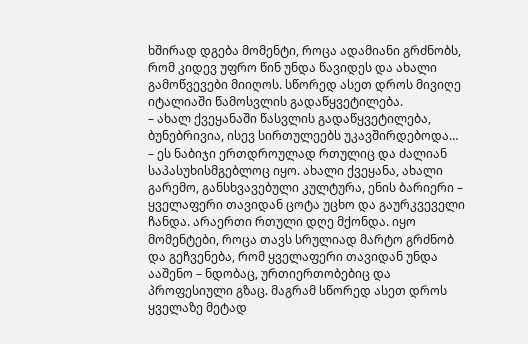ხშირად დგება მომენტი, როცა ადამიანი გრძნობს, რომ კიდევ უფრო წინ უნდა წავიდეს და ახალი გამოწვევები მიიღოს. სწორედ ასეთ დროს მივიღე იტალიაში წამოსვლის გადაწყვეტილება.
– ახალ ქვეყანაში წასვლის გადაწყვეტილება, ბუნებრივია, ისევ სირთულეებს უკავშირდებოდა…
– ეს ნაბიჯი ერთდროულად რთულიც და ძალიან საპასუხისმგებლოც იყო. ახალი ქვეყანა, ახალი გარემო, განსხვავებული კულტურა, ენის ბარიერი – ყველაფერი თავიდან ცოტა უცხო და გაურკვეველი ჩანდა. არაერთი რთული დღე მქონდა. იყო მომენტები, როცა თავს სრულიად მარტო გრძნობ და გეჩვენება, რომ ყველაფერი თავიდან უნდა ააშენო – ნდობაც, ურთიერთობებიც და პროფესიული გზაც. მაგრამ სწორედ ასეთ დროს ყველაზე მეტად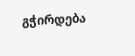გჭირდება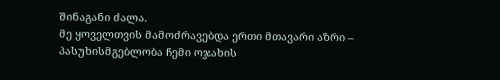შინაგანი ძალა.
მე ყოველთვის მამოძრავებდა ერთი მთავარი აზრი – პასუხისმგებლობა ჩემი ოჯახის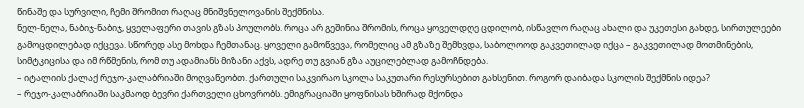წინაშე და სურვილი, ჩემი შრომით რაღაც მნიშვნელოვანის შექმნისა.
ნელ-ნელა, ნაბიჯ-ნაბიჯ, ყველაფერი თავის გზას პოულობს. როცა არ გეშინია შრომის, როცა ყოველდღე ცდილობ, ისწავლო რაღაც ახალი და უკეთესი გახდე, სირთულეები გამოცდილებად იქცევა. სწორედ ასე მოხდა ჩემთანაც. ყოველი გამოწვევა, რომელიც ამ გზაზე შემხვდა, საბოლოოდ გაკვეთილად იქცა – გაკვეთილად მოთმინების, სიმტკიცისა და იმ რწმენის, რომ თუ ადამიანს მიზანი აქვს, ადრე თუ გვიან გზა აუცილებლად გამოჩნდება.
– იტალიის ქალაქ რეჯო-კალაბრიაში მოღვაწეობთ. ქართული საკვირაო სკოლა საკუთარი რესურსებით გახსენით. როგორ დაიბადა სკოლის შექმნის იდეა?
– რეჯო-კალაბრიაში საკმაოდ ბევრი ქართველი ცხოვრობს. ემიგრაციაში ყოფნისას ხშირად მქონდა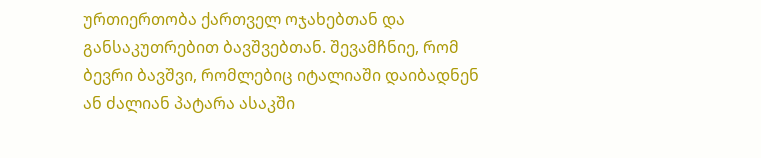ურთიერთობა ქართველ ოჯახებთან და განსაკუთრებით ბავშვებთან. შევამჩნიე, რომ ბევრი ბავშვი, რომლებიც იტალიაში დაიბადნენ ან ძალიან პატარა ასაკში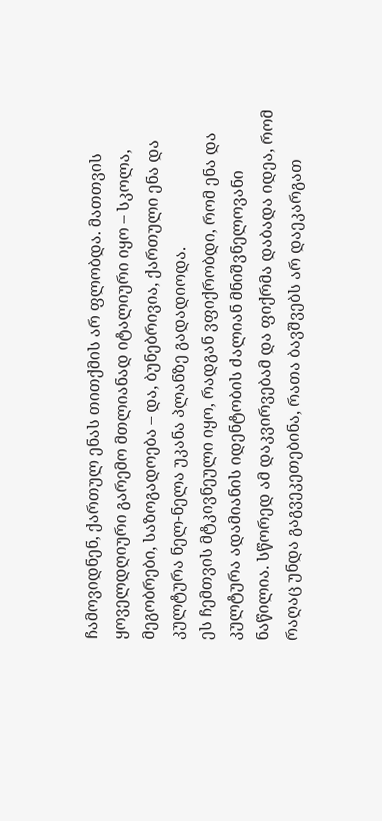ჩამოვიდნენ, ქართულ ენას თითქმის არ ფლობდა. მათთვის ყოველდღიური გარემო მთლიანად იტალიური იყო – სკოლა, მეგობრები, საზოგადოება – და, ბუნებრივია, ქართული ენა და კულტურა ნელ-ნელა უკანა პლანზე გადადიოდა.
ეს ჩემთვის მტკივნეული იყო, რადგან ვფიქრობდი, რომ ენა და კულტურა ადამიანის იდენტობის ძალიან მნიშვნელოვანი ნაწილია. სწორედ ამ დაკვირვებამ და ფიქრმა დაბადა იდეა, რომ რაღაც უნდა გაგვეკეთებინა, რათა ბავშვებს არ დაეკარგათ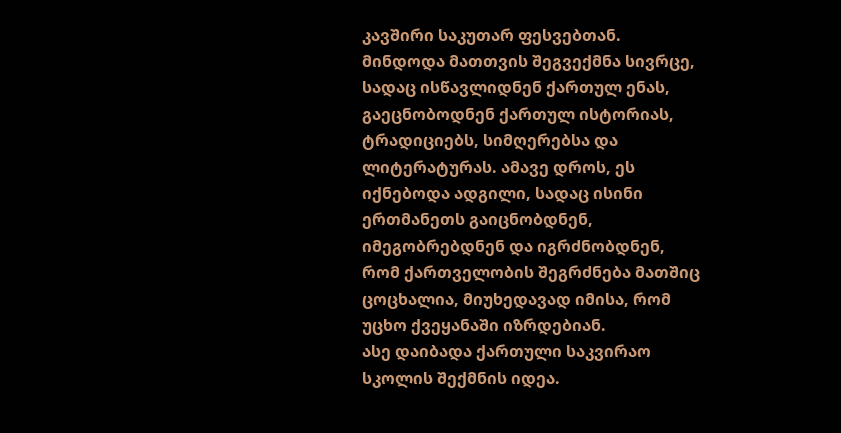კავშირი საკუთარ ფესვებთან.
მინდოდა მათთვის შეგვექმნა სივრცე, სადაც ისწავლიდნენ ქართულ ენას, გაეცნობოდნენ ქართულ ისტორიას, ტრადიციებს, სიმღერებსა და ლიტერატურას. ამავე დროს, ეს იქნებოდა ადგილი, სადაც ისინი ერთმანეთს გაიცნობდნენ, იმეგობრებდნენ და იგრძნობდნენ, რომ ქართველობის შეგრძნება მათშიც ცოცხალია, მიუხედავად იმისა, რომ უცხო ქვეყანაში იზრდებიან.
ასე დაიბადა ქართული საკვირაო სკოლის შექმნის იდეა.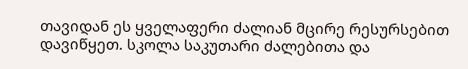თავიდან ეს ყველაფერი ძალიან მცირე რესურსებით დავიწყეთ. სკოლა საკუთარი ძალებითა და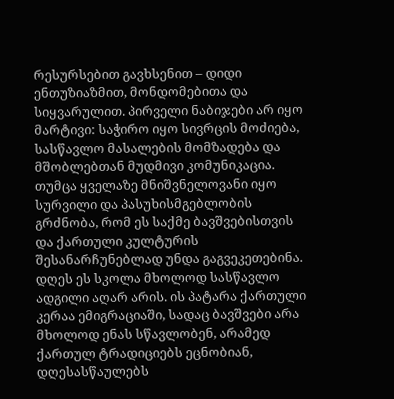რესურსებით გავხსენით – დიდი ენთუზიაზმით, მონდომებითა და სიყვარულით. პირველი ნაბიჯები არ იყო მარტივი: საჭირო იყო სივრცის მოძიება, სასწავლო მასალების მომზადება და მშობლებთან მუდმივი კომუნიკაცია. თუმცა ყველაზე მნიშვნელოვანი იყო სურვილი და პასუხისმგებლობის გრძნობა, რომ ეს საქმე ბავშვებისთვის და ქართული კულტურის შესანარჩუნებლად უნდა გაგვეკეთებინა.
დღეს ეს სკოლა მხოლოდ სასწავლო ადგილი აღარ არის. ის პატარა ქართული კერაა ემიგრაციაში, სადაც ბავშვები არა მხოლოდ ენას სწავლობენ, არამედ ქართულ ტრადიციებს ეცნობიან, დღესასწაულებს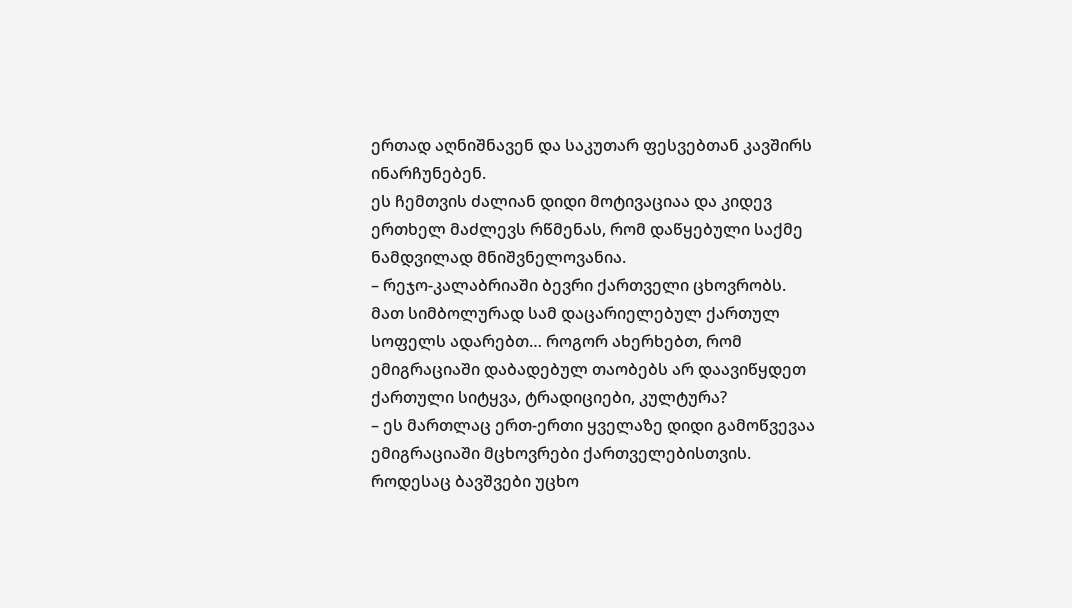ერთად აღნიშნავენ და საკუთარ ფესვებთან კავშირს ინარჩუნებენ.
ეს ჩემთვის ძალიან დიდი მოტივაციაა და კიდევ ერთხელ მაძლევს რწმენას, რომ დაწყებული საქმე ნამდვილად მნიშვნელოვანია.
– რეჯო-კალაბრიაში ბევრი ქართველი ცხოვრობს. მათ სიმბოლურად სამ დაცარიელებულ ქართულ სოფელს ადარებთ… როგორ ახერხებთ, რომ ემიგრაციაში დაბადებულ თაობებს არ დაავიწყდეთ ქართული სიტყვა, ტრადიციები, კულტურა?
– ეს მართლაც ერთ-ერთი ყველაზე დიდი გამოწვევაა ემიგრაციაში მცხოვრები ქართველებისთვის. როდესაც ბავშვები უცხო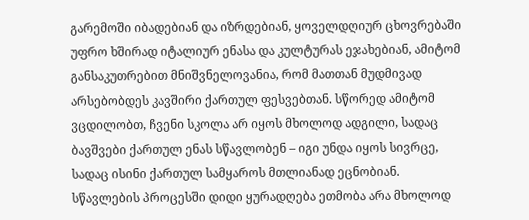გარემოში იბადებიან და იზრდებიან, ყოველდღიურ ცხოვრებაში უფრო ხშირად იტალიურ ენასა და კულტურას ეჯახებიან, ამიტომ განსაკუთრებით მნიშვნელოვანია, რომ მათთან მუდმივად არსებობდეს კავშირი ქართულ ფესვებთან. სწორედ ამიტომ ვცდილობთ, ჩვენი სკოლა არ იყოს მხოლოდ ადგილი, სადაც ბავშვები ქართულ ენას სწავლობენ – იგი უნდა იყოს სივრცე, სადაც ისინი ქართულ სამყაროს მთლიანად ეცნობიან.
სწავლების პროცესში დიდი ყურადღება ეთმობა არა მხოლოდ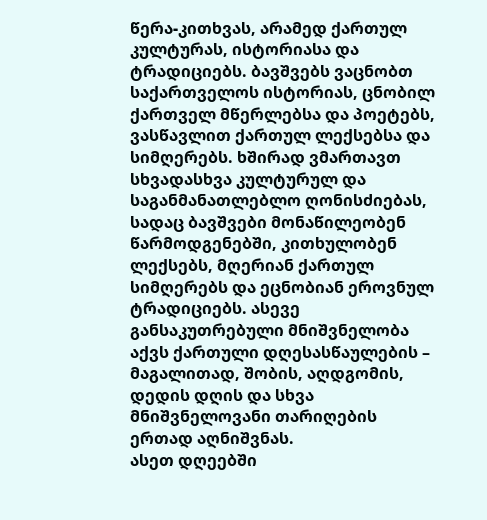წერა-კითხვას, არამედ ქართულ კულტურას, ისტორიასა და ტრადიციებს. ბავშვებს ვაცნობთ საქართველოს ისტორიას, ცნობილ ქართველ მწერლებსა და პოეტებს, ვასწავლით ქართულ ლექსებსა და სიმღერებს. ხშირად ვმართავთ სხვადასხვა კულტურულ და საგანმანათლებლო ღონისძიებას, სადაც ბავშვები მონაწილეობენ წარმოდგენებში, კითხულობენ ლექსებს, მღერიან ქართულ სიმღერებს და ეცნობიან ეროვნულ ტრადიციებს. ასევე განსაკუთრებული მნიშვნელობა აქვს ქართული დღესასწაულების – მაგალითად, შობის, აღდგომის, დედის დღის და სხვა მნიშვნელოვანი თარიღების ერთად აღნიშვნას.
ასეთ დღეებში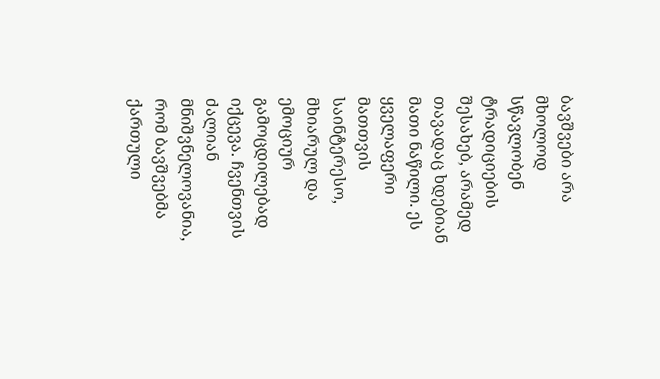ბავშვები არა მხოლოდ სწავლობენ ტრადიციების შესახებ, არამედ თავადაც ხდებიან მათი ნაწილი. ეს ყველაფერი მათთვის საინტერესო, მხიარულ და ემოციურ გამოცდილებად იქცევა. ჩვენთვის ძალიან მნიშვნელოვანია, რომ ბავშვებმა ქართული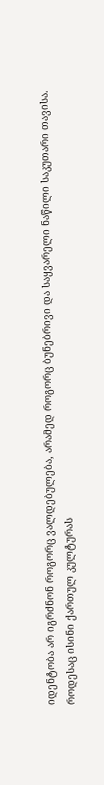იდენტობა არ იგრძნონ როგორც ვალდებულება, არამედ როგორც ბუნებრივი და საყვარელი ნაწილი საკუთარი თავისა.
როდესაც ისინი ქართულ კულტურას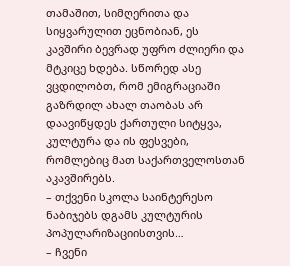თამაშით, სიმღერითა და სიყვარულით ეცნობიან, ეს კავშირი ბევრად უფრო ძლიერი და მტკიცე ხდება. სწორედ ასე ვცდილობთ, რომ ემიგრაციაში გაზრდილ ახალ თაობას არ დაავიწყდეს ქართული სიტყვა, კულტურა და ის ფესვები, რომლებიც მათ საქართველოსთან აკავშირებს.
– თქვენი სკოლა საინტერესო ნაბიჯებს დგამს კულტურის პოპულარიზაციისთვის…
– ჩვენი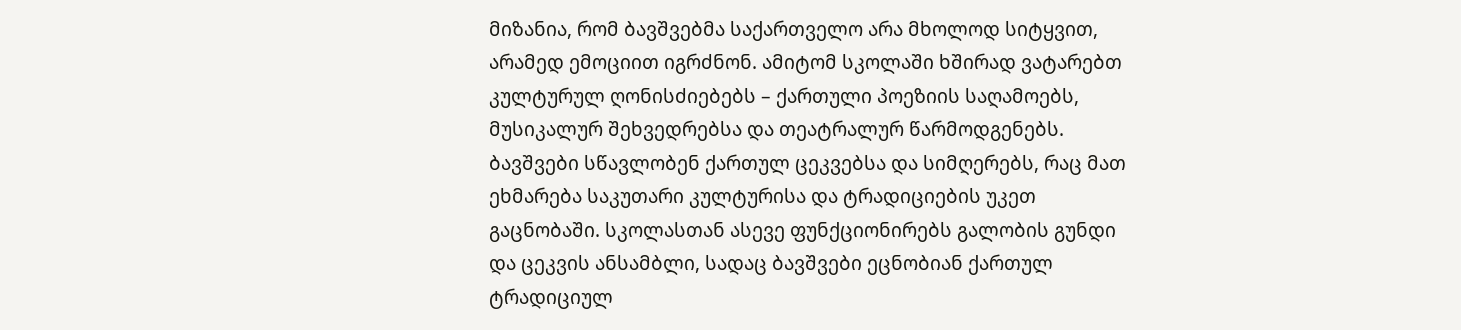მიზანია, რომ ბავშვებმა საქართველო არა მხოლოდ სიტყვით, არამედ ემოციით იგრძნონ. ამიტომ სკოლაში ხშირად ვატარებთ კულტურულ ღონისძიებებს – ქართული პოეზიის საღამოებს, მუსიკალურ შეხვედრებსა და თეატრალურ წარმოდგენებს.
ბავშვები სწავლობენ ქართულ ცეკვებსა და სიმღერებს, რაც მათ ეხმარება საკუთარი კულტურისა და ტრადიციების უკეთ გაცნობაში. სკოლასთან ასევე ფუნქციონირებს გალობის გუნდი და ცეკვის ანსამბლი, სადაც ბავშვები ეცნობიან ქართულ ტრადიციულ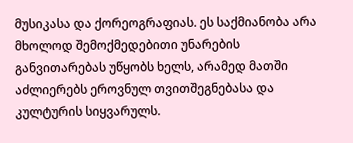მუსიკასა და ქორეოგრაფიას. ეს საქმიანობა არა მხოლოდ შემოქმედებითი უნარების განვითარებას უწყობს ხელს, არამედ მათში აძლიერებს ეროვნულ თვითშეგნებასა და კულტურის სიყვარულს.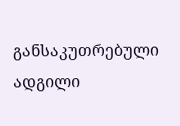განსაკუთრებული ადგილი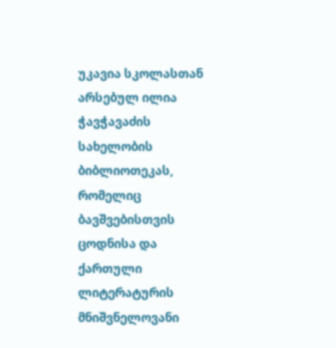უკავია სკოლასთან არსებულ ილია ჭავჭავაძის სახელობის ბიბლიოთეკას, რომელიც ბავშვებისთვის ცოდნისა და ქართული ლიტერატურის მნიშვნელოვანი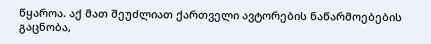წყაროა. აქ მათ შეუძლიათ ქართველი ავტორების ნაწარმოებების გაცნობა,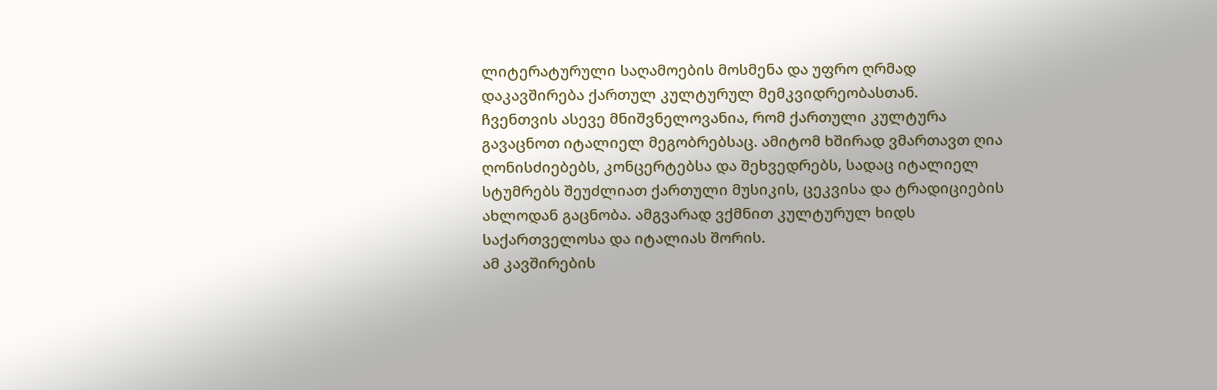ლიტერატურული საღამოების მოსმენა და უფრო ღრმად დაკავშირება ქართულ კულტურულ მემკვიდრეობასთან.
ჩვენთვის ასევე მნიშვნელოვანია, რომ ქართული კულტურა გავაცნოთ იტალიელ მეგობრებსაც. ამიტომ ხშირად ვმართავთ ღია ღონისძიებებს, კონცერტებსა და შეხვედრებს, სადაც იტალიელ სტუმრებს შეუძლიათ ქართული მუსიკის, ცეკვისა და ტრადიციების ახლოდან გაცნობა. ამგვარად ვქმნით კულტურულ ხიდს საქართველოსა და იტალიას შორის.
ამ კავშირების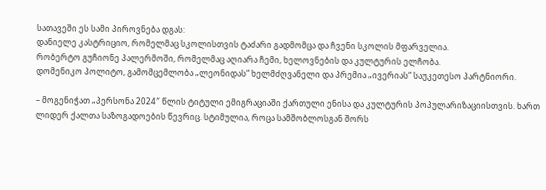სათავეში ეს სამი პიროვნება დგას:
დანიელე კასტრიციო, რომელმაც სკოლისთვის ტაძარი გადმომცა და ჩვენი სკოლის მფარველია.
რობერტო გუჩიონე პალერმოში, რომელმაც აღიარა ჩემი, ხელოვნების და კულტურის ელჩობა.
დომენიკო პოლიტო, გამომცემლობა „ლეონიდას“ ხელმძღვანელი და პრემია „ივერიას“ საუკეთესო პარტნიორი.

– მოგენიჭათ „პერსონა 2024″ წლის ტიტული ემიგრაციაში ქართული ენისა და კულტურის პოპულარიზაციისთვის. ხართ ლიდერ ქალთა საზოგადოების წევრიც. სტიმულია, როცა სამშობლოსგან შორს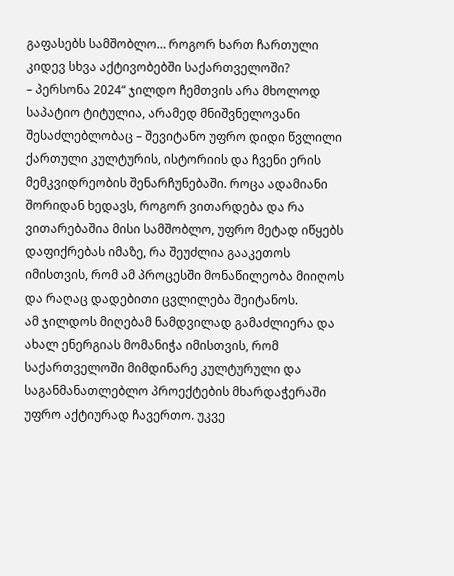გაფასებს სამშობლო… როგორ ხართ ჩართული კიდევ სხვა აქტივობებში საქართველოში?
– პერსონა 2024“ ჯილდო ჩემთვის არა მხოლოდ საპატიო ტიტულია, არამედ მნიშვნელოვანი შესაძლებლობაც – შევიტანო უფრო დიდი წვლილი ქართული კულტურის, ისტორიის და ჩვენი ერის მემკვიდრეობის შენარჩუნებაში. როცა ადამიანი შორიდან ხედავს, როგორ ვითარდება და რა ვითარებაშია მისი სამშობლო, უფრო მეტად იწყებს დაფიქრებას იმაზე, რა შეუძლია გააკეთოს იმისთვის, რომ ამ პროცესში მონაწილეობა მიიღოს და რაღაც დადებითი ცვლილება შეიტანოს.
ამ ჯილდოს მიღებამ ნამდვილად გამაძლიერა და ახალ ენერგიას მომანიჭა იმისთვის, რომ საქართველოში მიმდინარე კულტურული და საგანმანათლებლო პროექტების მხარდაჭერაში უფრო აქტიურად ჩავერთო. უკვე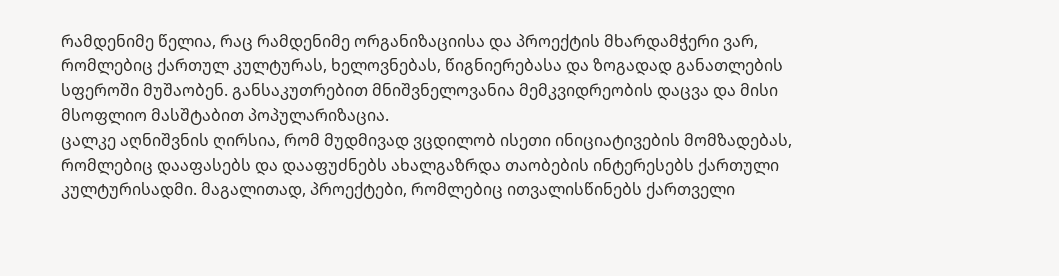რამდენიმე წელია, რაც რამდენიმე ორგანიზაციისა და პროექტის მხარდამჭერი ვარ, რომლებიც ქართულ კულტურას, ხელოვნებას, წიგნიერებასა და ზოგადად განათლების სფეროში მუშაობენ. განსაკუთრებით მნიშვნელოვანია მემკვიდრეობის დაცვა და მისი მსოფლიო მასშტაბით პოპულარიზაცია.
ცალკე აღნიშვნის ღირსია, რომ მუდმივად ვცდილობ ისეთი ინიციატივების მომზადებას, რომლებიც დააფასებს და დააფუძნებს ახალგაზრდა თაობების ინტერესებს ქართული კულტურისადმი. მაგალითად, პროექტები, რომლებიც ითვალისწინებს ქართველი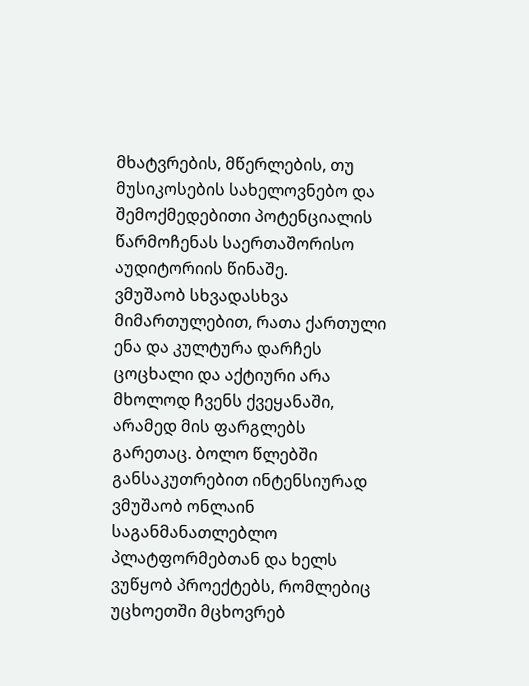მხატვრების, მწერლების, თუ მუსიკოსების სახელოვნებო და შემოქმედებითი პოტენციალის წარმოჩენას საერთაშორისო აუდიტორიის წინაშე.
ვმუშაობ სხვადასხვა მიმართულებით, რათა ქართული ენა და კულტურა დარჩეს ცოცხალი და აქტიური არა მხოლოდ ჩვენს ქვეყანაში, არამედ მის ფარგლებს გარეთაც. ბოლო წლებში განსაკუთრებით ინტენსიურად ვმუშაობ ონლაინ საგანმანათლებლო პლატფორმებთან და ხელს ვუწყობ პროექტებს, რომლებიც უცხოეთში მცხოვრებ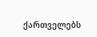ქართველებს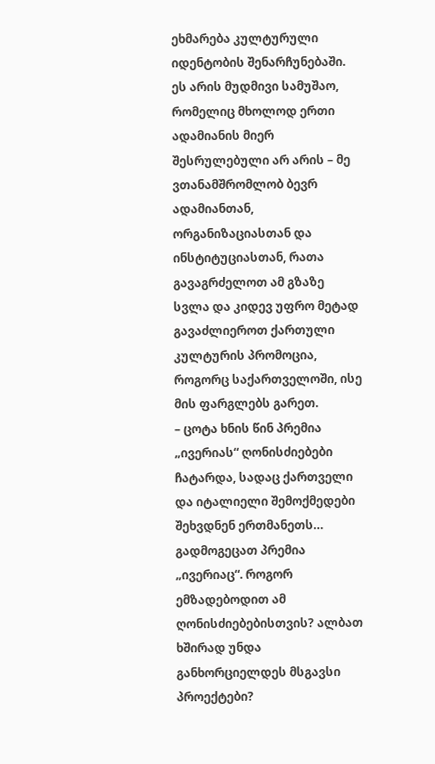ეხმარება კულტურული იდენტობის შენარჩუნებაში. ეს არის მუდმივი სამუშაო, რომელიც მხოლოდ ერთი ადამიანის მიერ შესრულებული არ არის – მე ვთანამშრომლობ ბევრ ადამიანთან, ორგანიზაციასთან და ინსტიტუციასთან, რათა გავაგრძელოთ ამ გზაზე სვლა და კიდევ უფრო მეტად გავაძლიეროთ ქართული კულტურის პრომოცია, როგორც საქართველოში, ისე მის ფარგლებს გარეთ.
– ცოტა ხნის წინ პრემია „ივერიას“ ღონისძიებები ჩატარდა, სადაც ქართველი და იტალიელი შემოქმედები შეხვდნენ ერთმანეთს… გადმოგეცათ პრემია „ივერიაც“. როგორ ემზადებოდით ამ ღონისძიებებისთვის? ალბათ ხშირად უნდა განხორციელდეს მსგავსი პროექტები?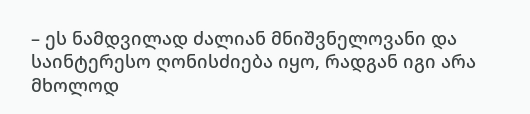– ეს ნამდვილად ძალიან მნიშვნელოვანი და საინტერესო ღონისძიება იყო, რადგან იგი არა მხოლოდ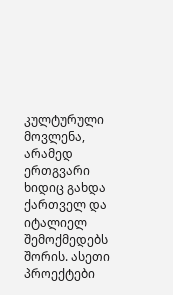კულტურული მოვლენა, არამედ ერთგვარი ხიდიც გახდა ქართველ და იტალიელ შემოქმედებს შორის. ასეთი პროექტები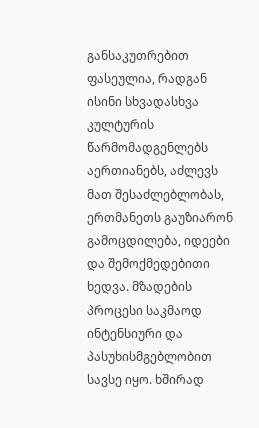განსაკუთრებით ფასეულია, რადგან ისინი სხვადასხვა კულტურის წარმომადგენლებს აერთიანებს, აძლევს მათ შესაძლებლობას, ერთმანეთს გაუზიარონ გამოცდილება, იდეები და შემოქმედებითი ხედვა. მზადების პროცესი საკმაოდ ინტენსიური და პასუხისმგებლობით სავსე იყო. ხშირად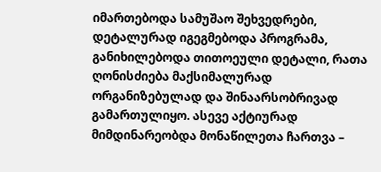იმართებოდა სამუშაო შეხვედრები, დეტალურად იგეგმებოდა პროგრამა, განიხილებოდა თითოეული დეტალი, რათა ღონისძიება მაქსიმალურად ორგანიზებულად და შინაარსობრივად გამართულიყო. ასევე აქტიურად მიმდინარეობდა მონაწილეთა ჩართვა –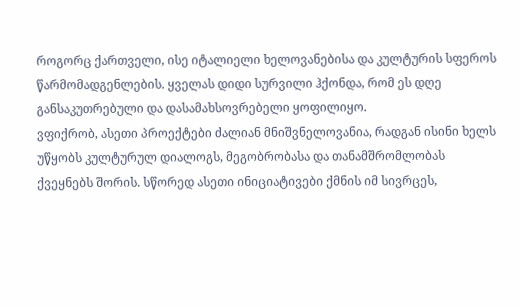როგორც ქართველი, ისე იტალიელი ხელოვანებისა და კულტურის სფეროს წარმომადგენლების. ყველას დიდი სურვილი ჰქონდა, რომ ეს დღე განსაკუთრებული და დასამახსოვრებელი ყოფილიყო.
ვფიქრობ, ასეთი პროექტები ძალიან მნიშვნელოვანია, რადგან ისინი ხელს უწყობს კულტურულ დიალოგს, მეგობრობასა და თანამშრომლობას ქვეყნებს შორის. სწორედ ასეთი ინიციატივები ქმნის იმ სივრცეს,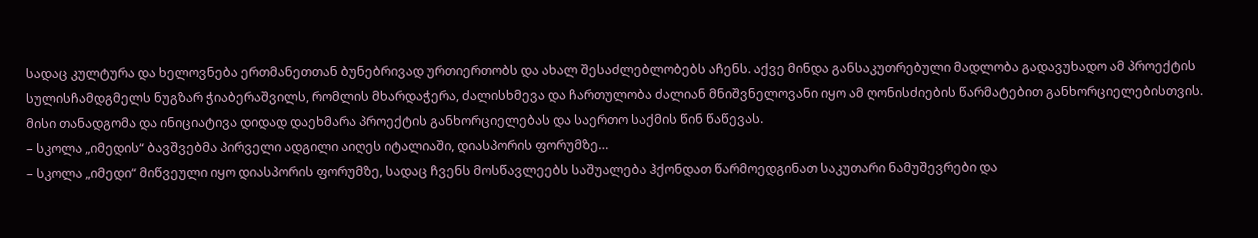სადაც კულტურა და ხელოვნება ერთმანეთთან ბუნებრივად ურთიერთობს და ახალ შესაძლებლობებს აჩენს. აქვე მინდა განსაკუთრებული მადლობა გადავუხადო ამ პროექტის სულისჩამდგმელს ნუგზარ ჭიაბერაშვილს, რომლის მხარდაჭერა, ძალისხმევა და ჩართულობა ძალიან მნიშვნელოვანი იყო ამ ღონისძიების წარმატებით განხორციელებისთვის. მისი თანადგომა და ინიციატივა დიდად დაეხმარა პროექტის განხორციელებას და საერთო საქმის წინ წაწევას.
– სკოლა „იმედის“ ბავშვებმა პირველი ადგილი აიღეს იტალიაში, დიასპორის ფორუმზე…
– სკოლა „იმედი“ მიწვეული იყო დიასპორის ფორუმზე, სადაც ჩვენს მოსწავლეებს საშუალება ჰქონდათ წარმოედგინათ საკუთარი ნამუშევრები და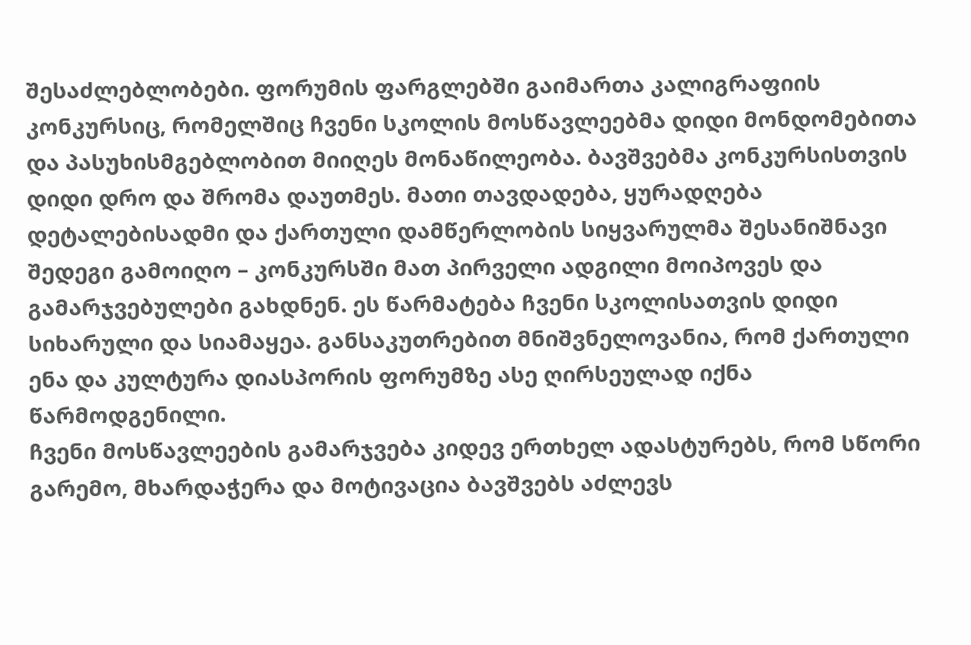შესაძლებლობები. ფორუმის ფარგლებში გაიმართა კალიგრაფიის კონკურსიც, რომელშიც ჩვენი სკოლის მოსწავლეებმა დიდი მონდომებითა და პასუხისმგებლობით მიიღეს მონაწილეობა. ბავშვებმა კონკურსისთვის დიდი დრო და შრომა დაუთმეს. მათი თავდადება, ყურადღება დეტალებისადმი და ქართული დამწერლობის სიყვარულმა შესანიშნავი შედეგი გამოიღო – კონკურსში მათ პირველი ადგილი მოიპოვეს და გამარჯვებულები გახდნენ. ეს წარმატება ჩვენი სკოლისათვის დიდი სიხარული და სიამაყეა. განსაკუთრებით მნიშვნელოვანია, რომ ქართული ენა და კულტურა დიასპორის ფორუმზე ასე ღირსეულად იქნა წარმოდგენილი.
ჩვენი მოსწავლეების გამარჯვება კიდევ ერთხელ ადასტურებს, რომ სწორი გარემო, მხარდაჭერა და მოტივაცია ბავშვებს აძლევს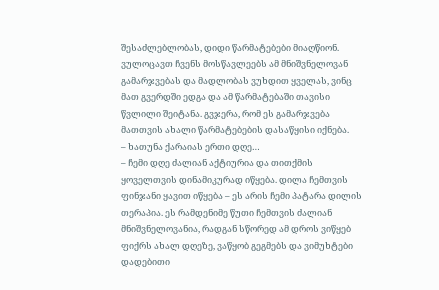შესაძლებლობას, დიდი წარმატებები მიაღწიონ. ვულოცავთ ჩვენს მოსწავლეებს ამ მნიშვნელოვან გამარჯვებას და მადლობას ვუხდით ყველას, ვინც მათ გვერდში ედგა და ამ წარმატებაში თავისი წვლილი შეიტანა. გვჯერა, რომ ეს გამარჯვება მათთვის ახალი წარმატებების დასაწყისი იქნება.
– ხათუნა ქარაიას ერთი დღე…
– ჩემი დღე ძალიან აქტიურია და თითქმის ყოველთვის დინამიკურად იწყება. დილა ჩემთვის ფინჯანი ყავით იწყება – ეს არის ჩემი პატარა დილის თერაპია. ეს რამდენიმე წუთი ჩემთვის ძალიან მნიშვნელოვანია, რადგან სწორედ ამ დროს ვიწყებ ფიქრს ახალ დღეზე, ვაწყობ გეგმებს და ვიმუხტები დადებითი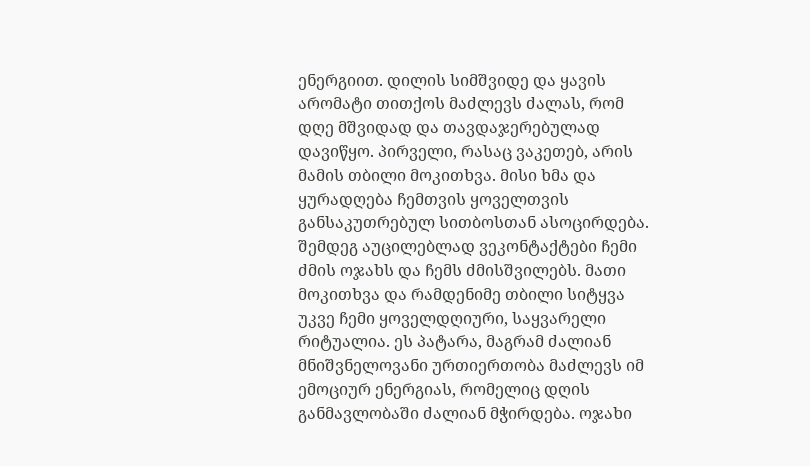ენერგიით. დილის სიმშვიდე და ყავის არომატი თითქოს მაძლევს ძალას, რომ დღე მშვიდად და თავდაჯერებულად დავიწყო. პირველი, რასაც ვაკეთებ, არის მამის თბილი მოკითხვა. მისი ხმა და ყურადღება ჩემთვის ყოველთვის განსაკუთრებულ სითბოსთან ასოცირდება. შემდეგ აუცილებლად ვეკონტაქტები ჩემი ძმის ოჯახს და ჩემს ძმისშვილებს. მათი მოკითხვა და რამდენიმე თბილი სიტყვა უკვე ჩემი ყოველდღიური, საყვარელი რიტუალია. ეს პატარა, მაგრამ ძალიან მნიშვნელოვანი ურთიერთობა მაძლევს იმ ემოციურ ენერგიას, რომელიც დღის განმავლობაში ძალიან მჭირდება. ოჯახი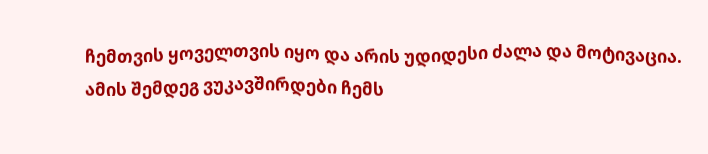ჩემთვის ყოველთვის იყო და არის უდიდესი ძალა და მოტივაცია. ამის შემდეგ ვუკავშირდები ჩემს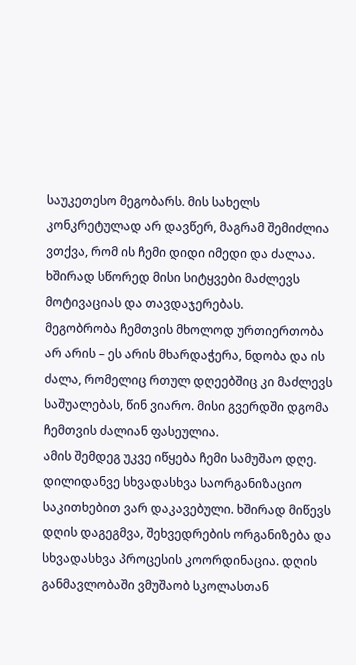საუკეთესო მეგობარს. მის სახელს კონკრეტულად არ დავწერ, მაგრამ შემიძლია ვთქვა, რომ ის ჩემი დიდი იმედი და ძალაა. ხშირად სწორედ მისი სიტყვები მაძლევს მოტივაციას და თავდაჯერებას.
მეგობრობა ჩემთვის მხოლოდ ურთიერთობა არ არის – ეს არის მხარდაჭერა, ნდობა და ის ძალა, რომელიც რთულ დღეებშიც კი მაძლევს საშუალებას, წინ ვიარო. მისი გვერდში დგომა ჩემთვის ძალიან ფასეულია.
ამის შემდეგ უკვე იწყება ჩემი სამუშაო დღე. დილიდანვე სხვადასხვა საორგანიზაციო საკითხებით ვარ დაკავებული. ხშირად მიწევს დღის დაგეგმვა, შეხვედრების ორგანიზება და სხვადასხვა პროცესის კოორდინაცია. დღის განმავლობაში ვმუშაობ სკოლასთან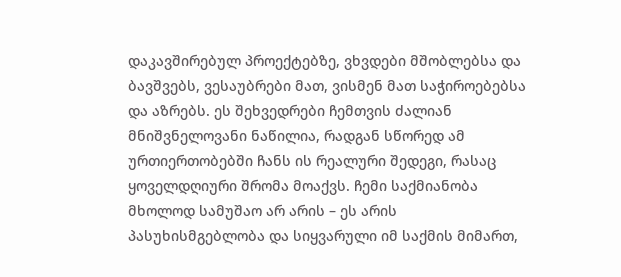დაკავშირებულ პროექტებზე, ვხვდები მშობლებსა და ბავშვებს, ვესაუბრები მათ, ვისმენ მათ საჭიროებებსა და აზრებს. ეს შეხვედრები ჩემთვის ძალიან მნიშვნელოვანი ნაწილია, რადგან სწორედ ამ ურთიერთობებში ჩანს ის რეალური შედეგი, რასაც ყოველდღიური შრომა მოაქვს. ჩემი საქმიანობა მხოლოდ სამუშაო არ არის – ეს არის პასუხისმგებლობა და სიყვარული იმ საქმის მიმართ,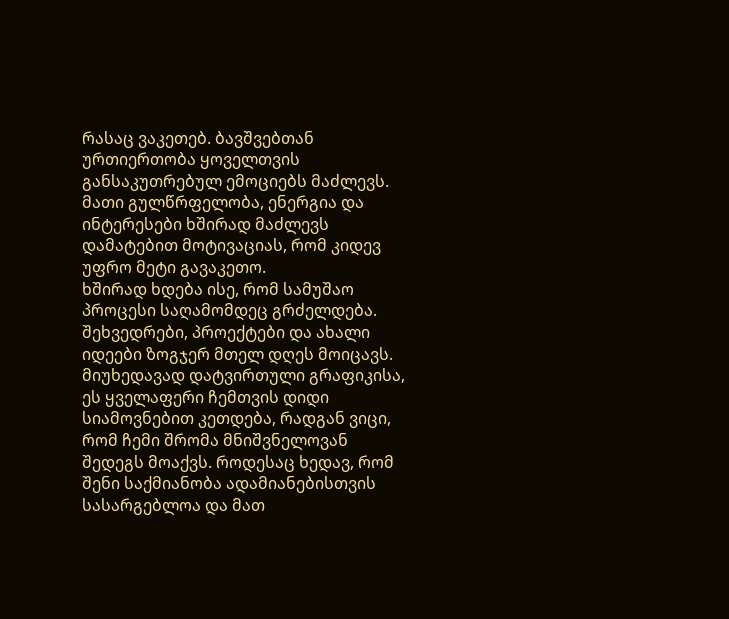რასაც ვაკეთებ. ბავშვებთან ურთიერთობა ყოველთვის განსაკუთრებულ ემოციებს მაძლევს. მათი გულწრფელობა, ენერგია და ინტერესები ხშირად მაძლევს დამატებით მოტივაციას, რომ კიდევ უფრო მეტი გავაკეთო.
ხშირად ხდება ისე, რომ სამუშაო პროცესი საღამომდეც გრძელდება. შეხვედრები, პროექტები და ახალი იდეები ზოგჯერ მთელ დღეს მოიცავს. მიუხედავად დატვირთული გრაფიკისა, ეს ყველაფერი ჩემთვის დიდი სიამოვნებით კეთდება, რადგან ვიცი, რომ ჩემი შრომა მნიშვნელოვან შედეგს მოაქვს. როდესაც ხედავ, რომ შენი საქმიანობა ადამიანებისთვის სასარგებლოა და მათ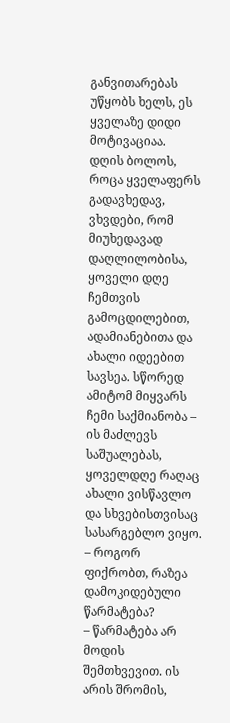განვითარებას უწყობს ხელს, ეს ყველაზე დიდი მოტივაციაა.
დღის ბოლოს, როცა ყველაფერს გადავხედავ, ვხვდები, რომ მიუხედავად დაღლილობისა, ყოველი დღე ჩემთვის გამოცდილებით, ადამიანებითა და ახალი იდეებით სავსეა. სწორედ ამიტომ მიყვარს ჩემი საქმიანობა – ის მაძლევს საშუალებას, ყოველდღე რაღაც ახალი ვისწავლო და სხვებისთვისაც სასარგებლო ვიყო.
– როგორ ფიქრობთ, რაზეა დამოკიდებული წარმატება?
– წარმატება არ მოდის შემთხვევით. ის არის შრომის,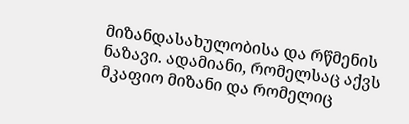მიზანდასახულობისა და რწმენის ნაზავი. ადამიანი, რომელსაც აქვს მკაფიო მიზანი და რომელიც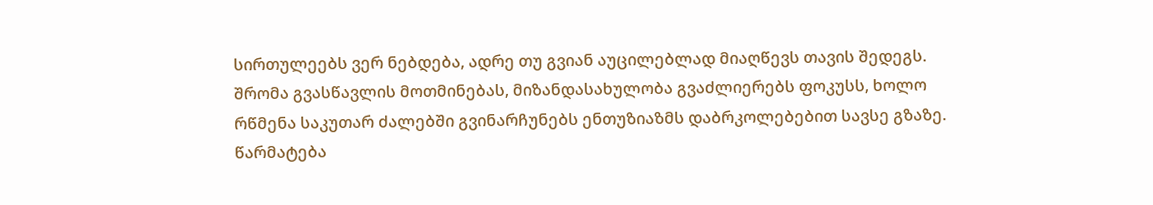სირთულეებს ვერ ნებდება, ადრე თუ გვიან აუცილებლად მიაღწევს თავის შედეგს. შრომა გვასწავლის მოთმინებას, მიზანდასახულობა გვაძლიერებს ფოკუსს, ხოლო რწმენა საკუთარ ძალებში გვინარჩუნებს ენთუზიაზმს დაბრკოლებებით სავსე გზაზე. წარმატება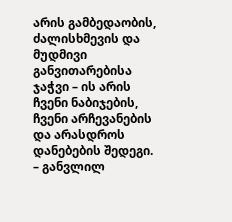არის გამბედაობის, ძალისხმევის და მუდმივი განვითარებისა ჯაჭვი – ის არის ჩვენი ნაბიჯების, ჩვენი არჩევანების და არასდროს დანებების შედეგი.
– განვლილ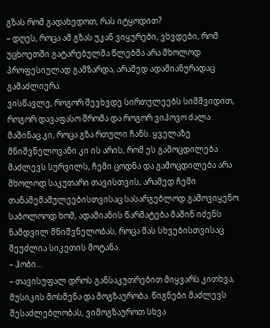გზას რომ გადახედოთ, რას იტყოდით?
– დღეს, როცა ამ გზას უკან ვიყურები, ვხვდები, რომ უცხოეთში გატარებულმა წლებმა არა მხოლოდ პროფესიულად გამზარდა, არამედ ადამიანურადაც გამაძლიერა.
ვისწავლე, როგორ შევხვდე სირთულეებს სიმშვიდით, როგორ დავაფასო შრომა და როგორ ვიპოვო ძალა მაშინაც კი, როცა გზა რთული ჩანს. ყველაზე მნიშვნელოვანი კი ის არის, რომ ეს გამოცდილება მაძლევს სურვილს, ჩემი ცოდნა და გამოცდილება არა მხოლოდ საკუთარი თავისთვის, არამედ ჩემი თანამემამულეებისთვისაც სასარგებლოდ გამოვიყენო. საბოლოოდ ხომ, ადამიანის წარმატება მაშინ იძენს ნამდვილ მნიშვნელობას, როცა მას სხვებისთვისაც შეუძლია სიკეთის მოტანა.
– ჰობი…
– თავისუფალ დროს განსაკუთრებით მიყვარს კითხვა, მუსიკის მოსმენა და მოგზაურობა. წიგნები მაძლევს შესაძლებლობას, ვიმოგზაუროთ სხვა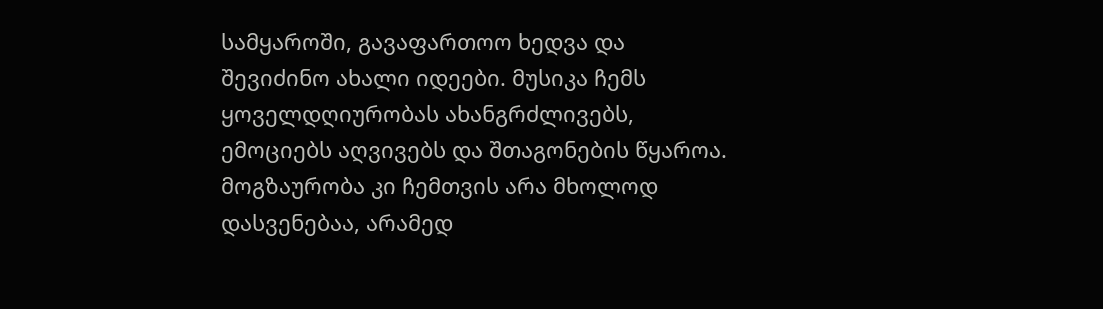სამყაროში, გავაფართოო ხედვა და შევიძინო ახალი იდეები. მუსიკა ჩემს ყოველდღიურობას ახანგრძლივებს, ემოციებს აღვივებს და შთაგონების წყაროა. მოგზაურობა კი ჩემთვის არა მხოლოდ დასვენებაა, არამედ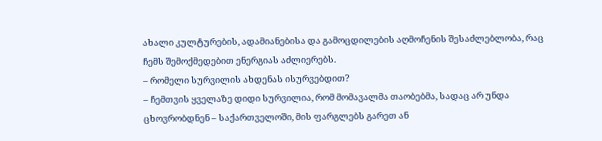ახალი კულტურების, ადამიანებისა და გამოცდილების აღმოჩენის შესაძლებლობა, რაც ჩემს შემოქმედებით ენერგიას აძლიერებს.
– რომელი სურვილის ახდენას ისურვებდით?
– ჩემთვის ყველაზე დიდი სურვილია, რომ მომავალმა თაობებმა, სადაც არ უნდა ცხოვრობდნენ – საქართველოში, მის ფარგლებს გარეთ ან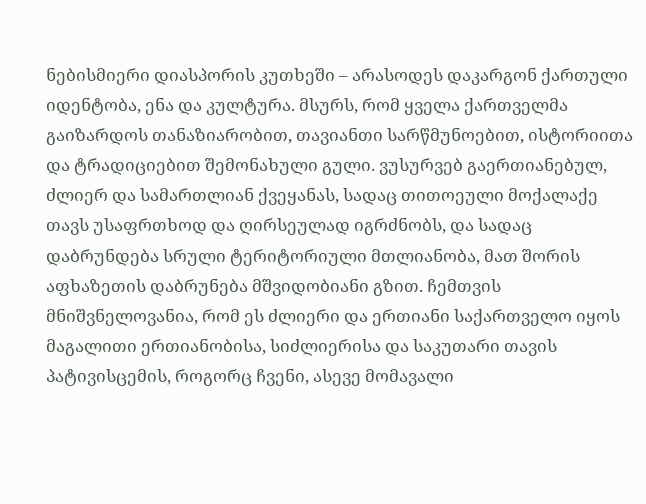ნებისმიერი დიასპორის კუთხეში – არასოდეს დაკარგონ ქართული იდენტობა, ენა და კულტურა. მსურს, რომ ყველა ქართველმა გაიზარდოს თანაზიარობით, თავიანთი სარწმუნოებით, ისტორიითა და ტრადიციებით შემონახული გული. ვუსურვებ გაერთიანებულ, ძლიერ და სამართლიან ქვეყანას, სადაც თითოეული მოქალაქე თავს უსაფრთხოდ და ღირსეულად იგრძნობს, და სადაც დაბრუნდება სრული ტერიტორიული მთლიანობა, მათ შორის აფხაზეთის დაბრუნება მშვიდობიანი გზით. ჩემთვის მნიშვნელოვანია, რომ ეს ძლიერი და ერთიანი საქართველო იყოს მაგალითი ერთიანობისა, სიძლიერისა და საკუთარი თავის პატივისცემის, როგორც ჩვენი, ასევე მომავალი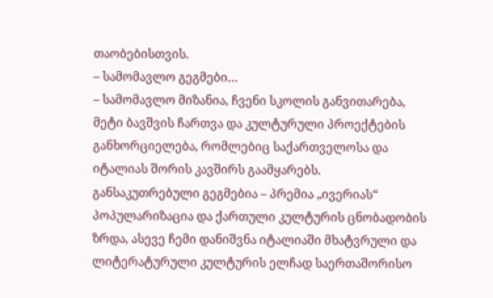თაობებისთვის.
– სამომავლო გეგმები…
– სამომავლო მიზანია, ჩვენი სკოლის განვითარება, მეტი ბავშვის ჩართვა და კულტურული პროექტების განხორციელება, რომლებიც საქართველოსა და იტალიას შორის კავშირს გაამყარებს. განსაკუთრებული გეგმებია – პრემია „ივერიას“ პოპულარიზაცია და ქართული კულტურის ცნობადობის ზრდა, ასევე ჩემი დანიშვნა იტალიაში მხატვრული და ლიტერატურული კულტურის ელჩად საერთაშორისო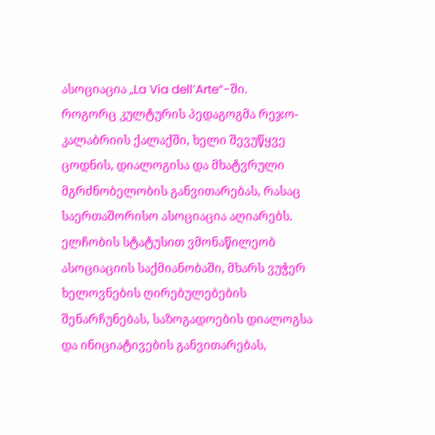ასოციაცია „La Via dell’Arte“-ში.
როგორც კულტურის პედაგოგმა რეჯო-კალაბრიის ქალაქში, ხელი შევუწყვე ცოდნის, დიალოგისა და მხატვრული მგრძნობელობის განვითარებას, რასაც საერთაშორისო ასოციაცია აღიარებს. ელჩობის სტატუსით ვმონაწილეობ ასოციაციის საქმიანობაში, მხარს ვუჭერ ხელოვნების ღირებულებების შენარჩუნებას, საზოგადოების დიალოგსა და ინიციატივების განვითარებას,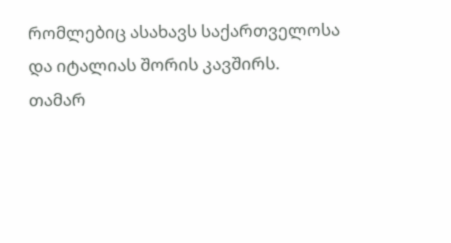რომლებიც ასახავს საქართველოსა და იტალიას შორის კავშირს.
თამარ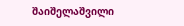შაიშელაშვილი